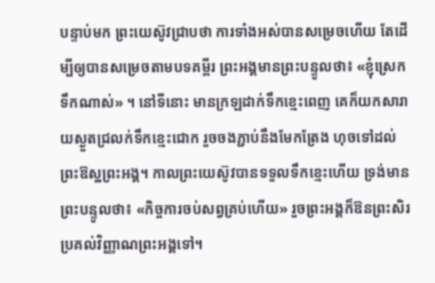បន្ទាប់មក ព្រះយេស៊ូវជ្រាបថា ការទាំងអស់បានសម្រេចហើយ តែដើម្បីឲ្យបានសម្រេចតាមបទគម្ពីរ ព្រះអង្គមានព្រះបន្ទូលថា៖ «ខ្ញុំស្រេកទឹកណាស់» ។ នៅទីនោះ មានក្រឡដាក់ទឹកខ្មេះពេញ គេក៏យកសារាយស្ងួតជ្រលក់ទឹកខ្មេះជោក រួចចងភ្ជាប់នឹងមែកត្រែង ហុចទៅដល់ព្រះឱស្ឋព្រះអង្គ។ កាលព្រះយេស៊ូវបានទទួលទឹកខ្មេះហើយ ទ្រង់មានព្រះបន្ទូលថា៖ «កិច្ចការចប់សព្វគ្រប់ហើយ» រួចព្រះអង្គក៏ឱនព្រះសិរប្រគល់វិញ្ញាណព្រះអង្គទៅ។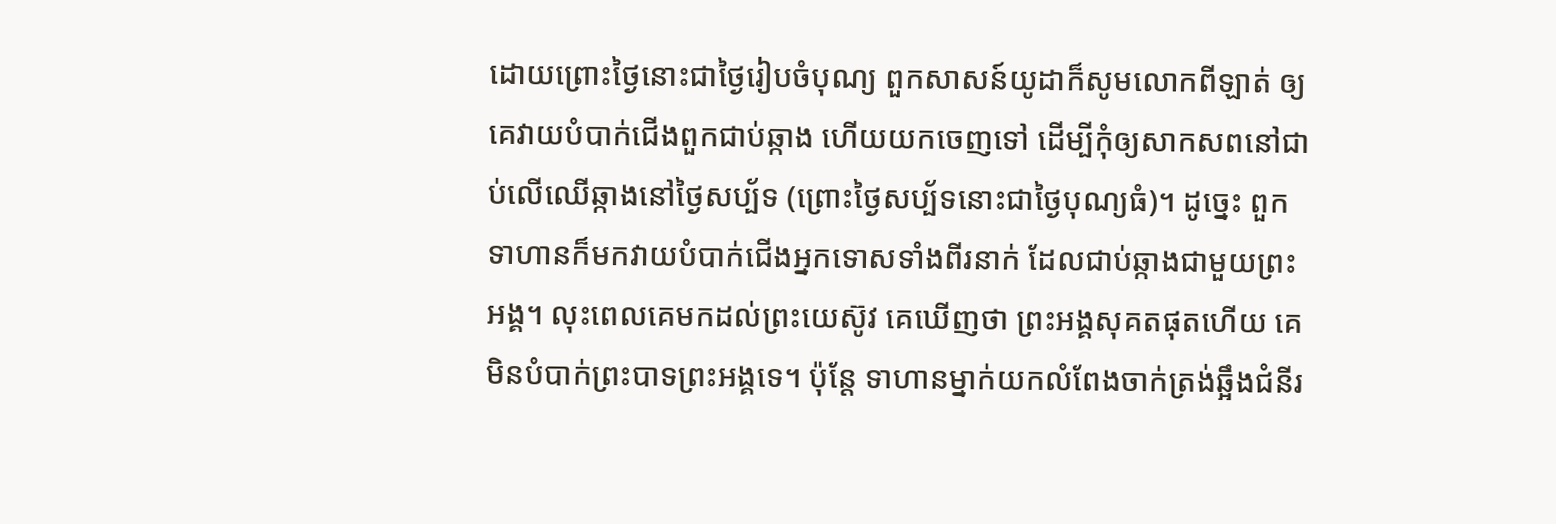ដោយព្រោះថ្ងៃនោះជាថ្ងៃរៀបចំបុណ្យ ពួកសាសន៍យូដាក៏សូមលោកពីឡាត់ ឲ្យគេវាយបំបាក់ជើងពួកជាប់ឆ្កាង ហើយយកចេញទៅ ដើម្បីកុំឲ្យសាកសពនៅជាប់លើឈើឆ្កាងនៅថ្ងៃសប្ប័ទ (ព្រោះថ្ងៃសប្ប័ទនោះជាថ្ងៃបុណ្យធំ)។ ដូច្នេះ ពួកទាហានក៏មកវាយបំបាក់ជើងអ្នកទោសទាំងពីរនាក់ ដែលជាប់ឆ្កាងជាមួយព្រះអង្គ។ លុះពេលគេមកដល់ព្រះយេស៊ូវ គេឃើញថា ព្រះអង្គសុគតផុតហើយ គេមិនបំបាក់ព្រះបាទព្រះអង្គទេ។ ប៉ុន្តែ ទាហានម្នាក់យកលំពែងចាក់ត្រង់ឆ្អឹងជំនីរ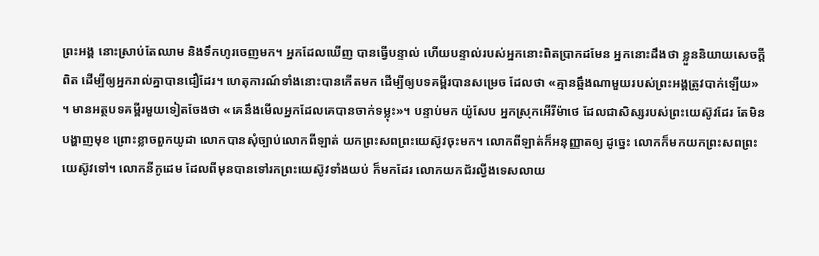ព្រះអង្គ នោះស្រាប់តែឈាម និងទឹកហូរចេញមក។ អ្នកដែលឃើញ បានធ្វើបន្ទាល់ ហើយបន្ទាល់របស់អ្នកនោះពិតប្រាកដមែន អ្នកនោះដឹងថា ខ្លួននិយាយសេចក្ដីពិត ដើម្បីឲ្យអ្នករាល់គ្នាបានជឿដែរ។ ហេតុការណ៍ទាំងនោះបានកើតមក ដើម្បីឲ្យបទគម្ពីរបានសម្រេច ដែលថា «គ្មានឆ្អឹងណាមួយរបស់ព្រះអង្គត្រូវបាក់ឡើយ» ។ មានអត្ថបទគម្ពីរមួយទៀតចែងថា «គេនឹងមើលអ្នកដែលគេបានចាក់ទម្លុះ»។ បន្ទាប់មក យ៉ូសែប អ្នកស្រុកអើរីម៉ាថេ ដែលជាសិស្សរបស់ព្រះយេស៊ូវដែរ តែមិនបង្ហាញមុខ ព្រោះខ្លាចពួកយូដា លោកបានសុំច្បាប់លោកពីឡាត់ យកព្រះសពព្រះយេស៊ូវចុះមក។ លោកពីឡាត់ក៏អនុញ្ញាតឲ្យ ដូច្នេះ លោកក៏មកយកព្រះសពព្រះយេស៊ូវទៅ។ លោកនីកូដេម ដែលពីមុនបានទៅរកព្រះយេស៊ូវទាំងយប់ ក៏មកដែរ លោកយកជ័រល្វីងទេសលាយ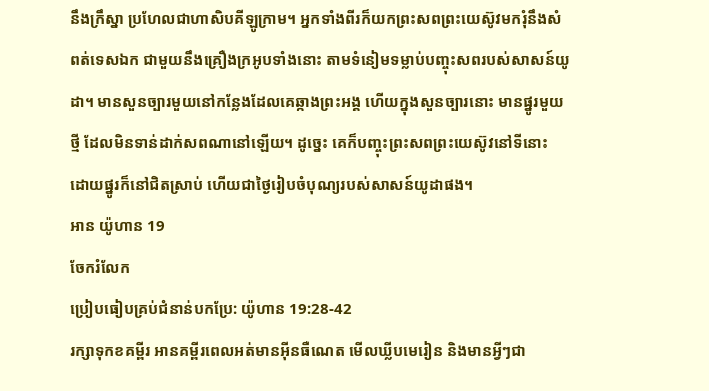នឹងក្រឹស្នា ប្រហែលជាហាសិបគីឡូក្រាម។ អ្នកទាំងពីរក៏យកព្រះសពព្រះយេស៊ូវមករុំនឹងសំពត់ទេសឯក ជាមួយនឹងគ្រឿងក្រអូបទាំងនោះ តាមទំនៀមទម្លាប់បញ្ចុះសពរបស់សាសន៍យូដា។ មានសួនច្បារមួយនៅកន្លែងដែលគេឆ្កាងព្រះអង្គ ហើយក្នុងសួនច្បារនោះ មានផ្នូរមួយថ្មី ដែលមិនទាន់ដាក់សពណានៅឡើយ។ ដូច្នេះ គេក៏បញ្ចុះព្រះសពព្រះយេស៊ូវនៅទីនោះ ដោយផ្នូរក៏នៅជិតស្រាប់ ហើយជាថ្ងៃរៀបចំបុណ្យរបស់សាសន៍យូដាផង។
អាន យ៉ូហាន 19
ចែករំលែក
ប្រៀបធៀបគ្រប់ជំនាន់បកប្រែ: យ៉ូហាន 19:28-42
រក្សាទុកខគម្ពីរ អានគម្ពីរពេលអត់មានអ៊ីនធឺណេត មើលឃ្លីបមេរៀន និងមានអ្វីៗជា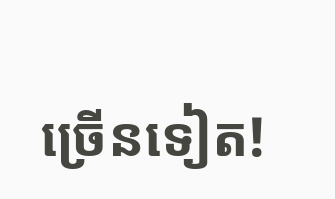ច្រើនទៀត!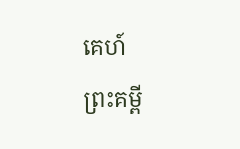គេហ៍
ព្រះគម្ពី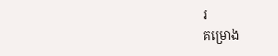រ
គម្រោង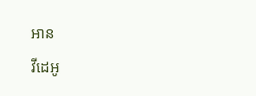អាន
វីដេអូ